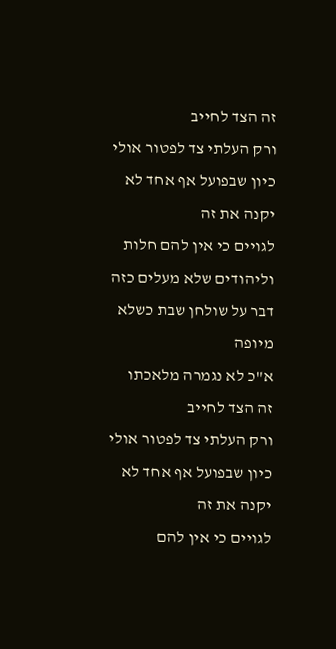זה הצד לחייב
ורק העלתי צד לפטור אולי כיון שבפועל אף אחד לא יקנה את זה
לגויים כי אין להם חלות וליהודים שלא מעלים כזה דבר על שולחן שבת כשלא מיופה
א"כ לא נגמרה מלאכתו
זה הצד לחייב
ורק העלתי צד לפטור אולי כיון שבפועל אף אחד לא יקנה את זה
לגויים כי אין להם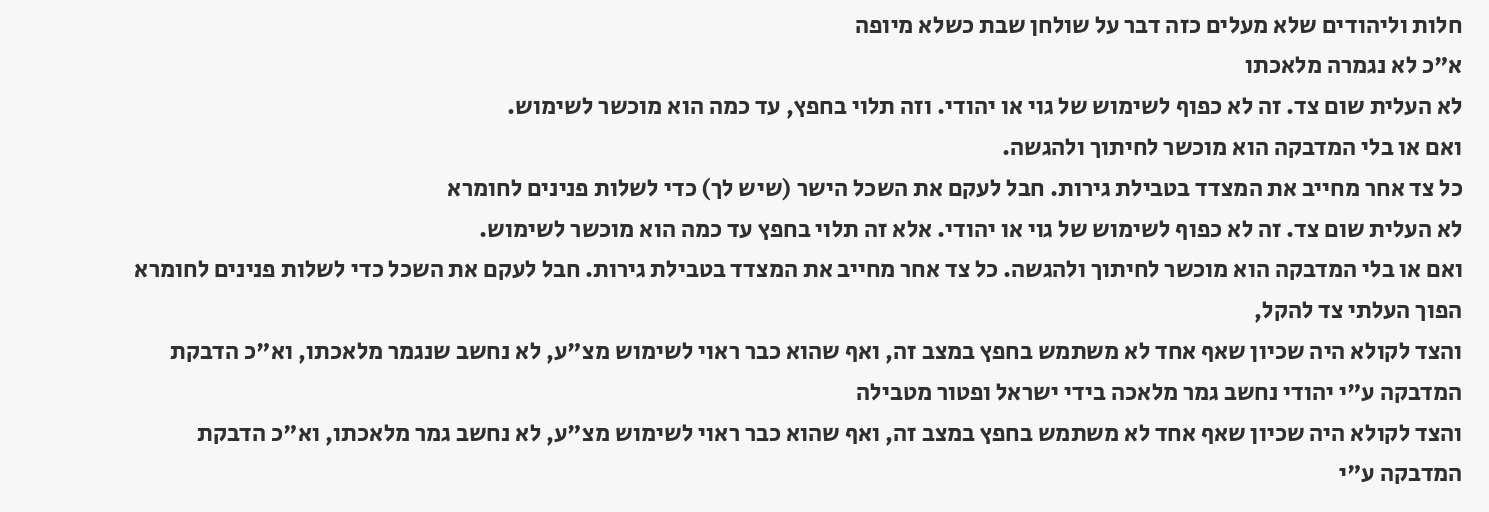חלות וליהודים שלא מעלים כזה דבר על שולחן שבת כשלא מיופה
א"כ לא נגמרה מלאכתו
לא העלית שום צד. זה לא כפוף לשימוש של גוי או יהודי. וזה תלוי בחפץ, עד כמה הוא מוכשר לשימוש.
ואם או בלי המדבקה הוא מוכשר לחיתוך ולהגשה.
כל צד אחר מחייב את המצדד בטבילת גירות. חבל לעקם את השכל הישר (שיש לך) כדי לשלות פנינים לחומרא
לא העלית שום צד. זה לא כפוף לשימוש של גוי או יהודי. אלא זה תלוי בחפץ עד כמה הוא מוכשר לשימוש.
ואם או בלי המדבקה הוא מוכשר לחיתוך ולהגשה. כל צד אחר מחייב את המצדד בטבילת גירות. חבל לעקם את השכל כדי לשלות פנינים לחומרא
הפוך העלתי צד להקל,
והצד לקולא היה שכיון שאף אחד לא משתמש בחפץ במצב זה, ואף שהוא כבר ראוי לשימוש מצ"ע, לא נחשב שנגמר מלאכתו, וא"כ הדבקת המדבקה ע"י יהודי נחשב גמר מלאכה בידי ישראל ופטור מטבילה
והצד לקולא היה שכיון שאף אחד לא משתמש בחפץ במצב זה, ואף שהוא כבר ראוי לשימוש מצ"ע, לא נחשב גמר מלאכתו, וא"כ הדבקת המדבקה ע"י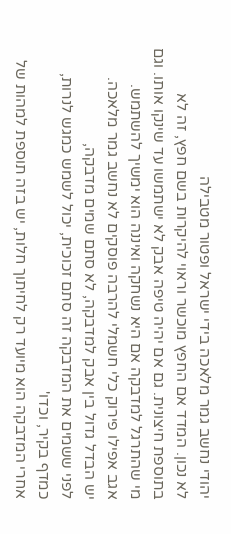יהודי נחשב גמר מלאכה בידי ישראל ופטור מטבילה
לא נכון. המדד אם החפץ מוכשר וראוי להיקרות בשם חפץ, זה לא בתוספת חיצונית. גם אם יהיה טיפה אבק לא ישתמשו עד שינקו אותו. וגם מי שהתרגל למדבקה אם היא נשחקה ואיננה הוא ימשיך להשתמש.
אגב אפילו פירוק כלי חשמלי להרבה פוסקים לא נחשב גמר מלאכה.
יש הבדל גדול בין אבק למדבקה, לא סתם שמים מדבקה,
לפני ששמים את המדבקה זה סתם זכוכית, יכול לשמש כמגש לנרות, כמדף בקיר, וכדו'
אחרי המדבקה הוא מיועד רק לחיתוך חלות, יש בזה תוספת למהות של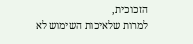הזכוכית,
למרות שלאיכות השימוש לא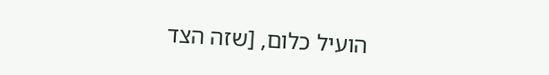הועיל כלום, [שזה הצד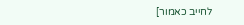לחייב כאמור]